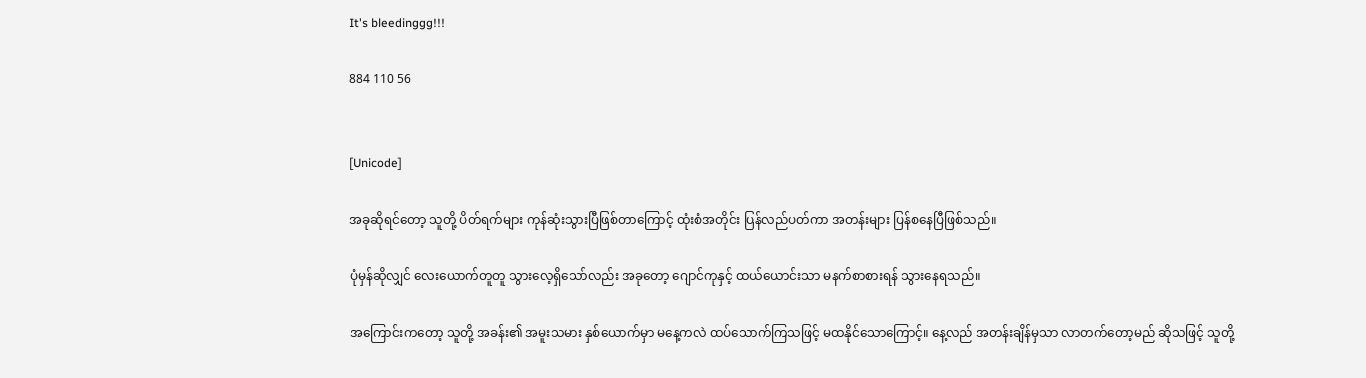It's bleedinggg!!!

884 110 56


[Unicode]

အခုဆိုရင်တော့ သူတို့ ပိတ်ရက်များ ကုန်ဆုံးသွားပြီဖြစ်တာကြောင့် ထုံးစံအတိုင်း ပြန်လည်ပတ်ကာ အတန်းများ ပြန်စနေပြီဖြစ်သည်။

ပုံမှန်ဆိုလျှင် လေးယောက်တူတူ သွားလေ့ရှိသော်လည်း အခုတော့ ဂျောင်ကုနှင့် ထယ်ယောင်းသာ မနက်စာစားရန် သွားနေရသည်။

အကြောင်းကတော့ သူတို့ အခန်း၏ အမူးသမား နှစ်ယောက်မှာ မနေ့ကလဲ ထပ်သောက်ကြသဖြင့် မထနိုင်သောကြောင့်။ နေ့လည် အတန်းချိန်မှသာ လာတက်တော့မည် ဆိုသဖြင့် သူတို့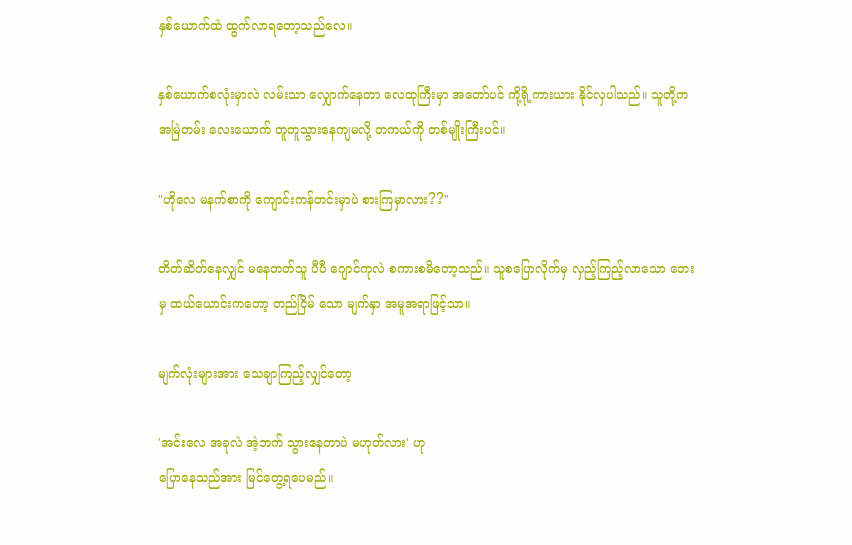နှစ်ယောက်ထဲ ထွက်လာရတော့သည်လေ။

နှစ်ယောက်စလုံးမှာလဲ လမ်းသာ လျှောက်နေတာ လေထုကြီးမှာ အတော်ပင် ကို့ရို့ကားယား နိုင်လှပါသည်။ သူတို့က အမြဲတမ်း လေးယောက် တူတူသွားနေကျမလို့ တကယ်ကို တစ်မျိုးကြီးပင်။

"ဟိုလေ မနက်စာကို ကျောင်းကန်တင်းမှာပဲ စားကြမှာလား??"

တိတ်ဆိတ်နေလျှင် မနေတတ်သူ ပီပီ ဂျောင်ကုလဲ စကားစမိတော့သည်။ သူစပြောလိုက်မှ လှည့်ကြည့်လာသော ဘေးမှ ထယ်ယောင်းကတော့ တည်ငြိမ် သော မျက်နှာ အမူအရာဖြင့်သာ။

မျက်လုံးများအား သေချာကြည့်လျှင်တော့

'အင်းလေ အခုလဲ အဲ့ဘက် သွားနေတာပဲ မဟုတ်လား' ဟု
ပြောနေသည်အား မြင်တွေ့ရပေမည်။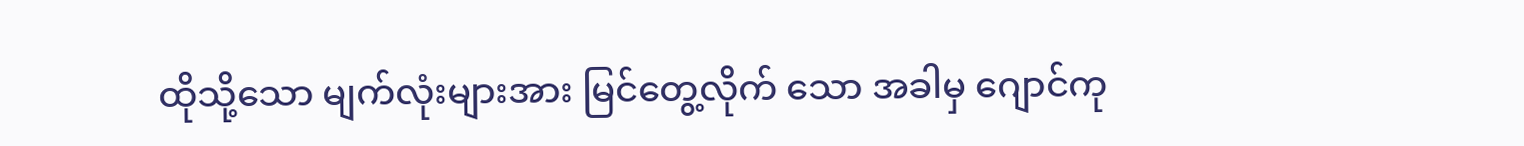ထိုသို့သော မျက်လုံးများအား မြင်တွေ့လိုက် သော အခါမှ ဂျောင်ကု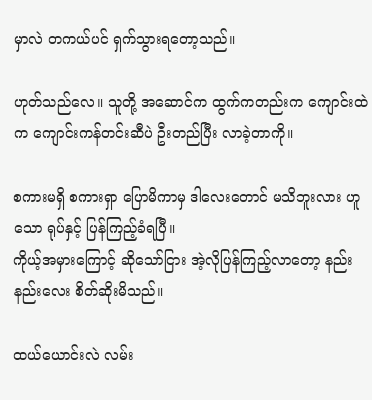မှာလဲ တကယ်ပင် ရှက်သွားရတော့သည်။

ဟုတ်သည်လေ။ သူတို့ အဆောင်က ထွက်ကတည်းက ကျောင်းထဲက ကျောင်းကန်တင်းဆီပဲ ဦးတည်ပြီး လာခဲ့တာကို။

စကားမရှိ စကားရှာ ပြောမိကာမှ ဒါလေးတောင် မသိဘူးလား ဟူသော ရုပ်နှင့် ပြန်ကြည့်ခံရပြီ။
ကိုယ့်အမှားကြောင့် ဆိုသော်ငြား အဲ့လိုပြန်ကြည့်လာတော့ နည်းနည်းလေး စိတ်ဆိုးမိသည်။

ထယ်ယောင်းလဲ လမ်း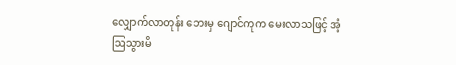လျှောက်လာတုန်း ဘေးမှ ဂျောင်ကုက မေးလာသဖြင့် အံ့ဩသွားမိ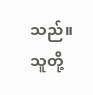သည်။ သူတို့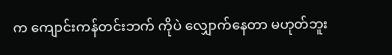က ကျောင်းကန်တင်းဘက် ကိုပဲ လျှောက်နေတာ မဟုတ်ဘူး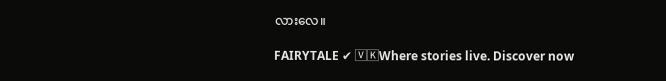လားလေ။

FAIRYTALE ✔ 🅅🄺Where stories live. Discover now